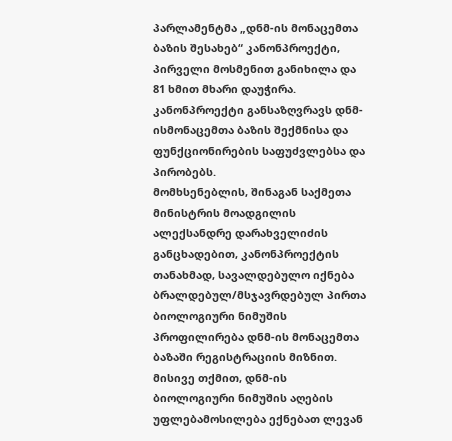პარლამენტმა „დნმ-ის მონაცემთა ბაზის შესახებ“ კანონპროექტი, პირველი მოსმენით განიხილა და 81 ხმით მხარი დაუჭირა.
კანონპროექტი განსაზღვრავს დნმ-ისმონაცემთა ბაზის შექმნისა და ფუნქციონირების საფუძვლებსა და პირობებს.
მომხსენებლის, შინაგან საქმეთა მინისტრის მოადგილის ალექსანდრე დარახველიძის განცხადებით, კანონპროექტის თანახმად, სავალდებულო იქნება ბრალდებულ/მსჯავრდებულ პირთა ბიოლოგიური ნიმუშის პროფილირება დნმ-ის მონაცემთა ბაზაში რეგისტრაციის მიზნით.
მისივე თქმით, დნმ-ის ბიოლოგიური ნიმუშის აღების უფლებამოსილება ექნებათ ლევან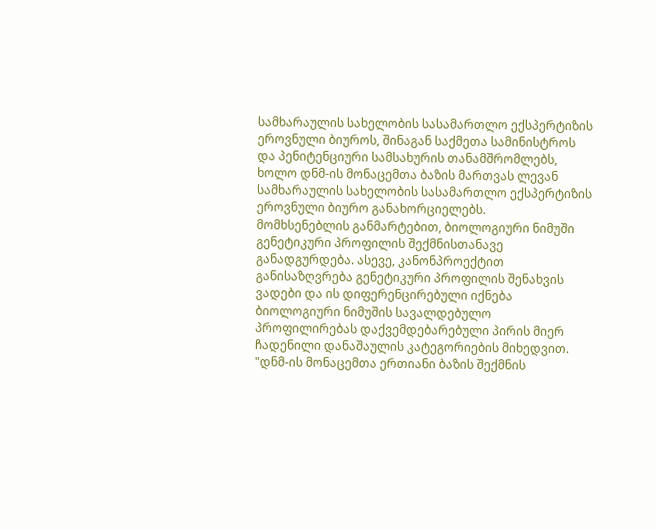სამხარაულის სახელობის სასამართლო ექსპერტიზის ეროვნული ბიუროს, შინაგან საქმეთა სამინისტროს და პენიტენციური სამსახურის თანამშრომლებს, ხოლო დნმ-ის მონაცემთა ბაზის მართვას ლევან სამხარაულის სახელობის სასამართლო ექსპერტიზის ეროვნული ბიურო განახორციელებს.
მომხსენებლის განმარტებით, ბიოლოგიური ნიმუში გენეტიკური პროფილის შექმნისთანავე განადგურდება. ასევე, კანონპროექტით განისაზღვრება გენეტიკური პროფილის შენახვის ვადები და ის დიფერენცირებული იქნება ბიოლოგიური ნიმუშის სავალდებულო პროფილირებას დაქვემდებარებული პირის მიერ ჩადენილი დანაშაულის კატეგორიების მიხედვით.
"დნმ-ის მონაცემთა ერთიანი ბაზის შექმნის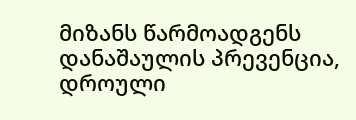მიზანს წარმოადგენს დანაშაულის პრევენცია, დროული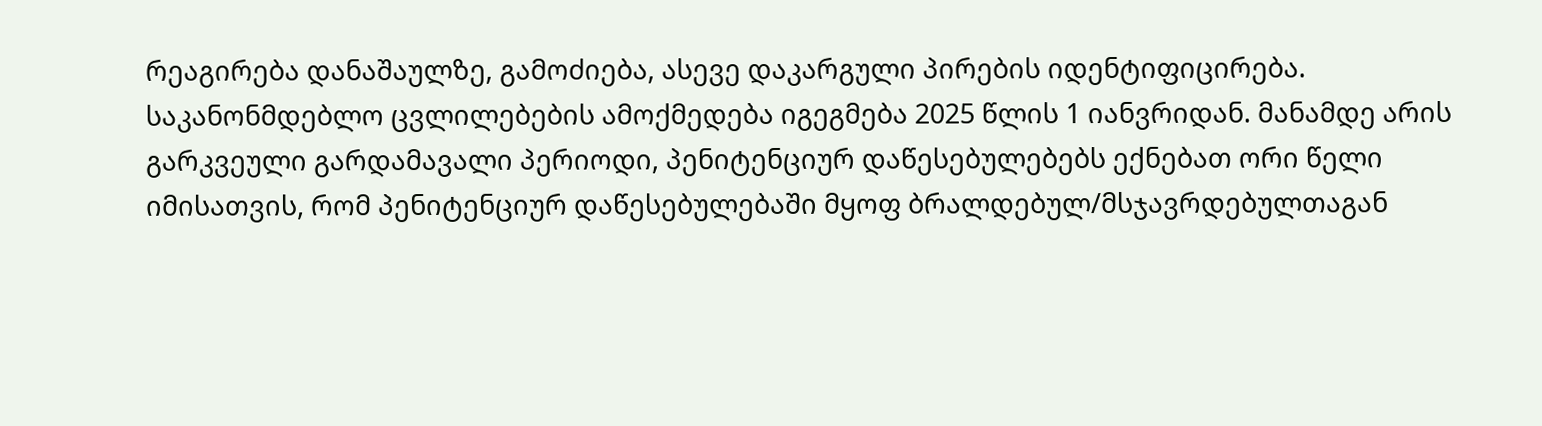რეაგირება დანაშაულზე, გამოძიება, ასევე დაკარგული პირების იდენტიფიცირება. საკანონმდებლო ცვლილებების ამოქმედება იგეგმება 2025 წლის 1 იანვრიდან. მანამდე არის გარკვეული გარდამავალი პერიოდი, პენიტენციურ დაწესებულებებს ექნებათ ორი წელი იმისათვის, რომ პენიტენციურ დაწესებულებაში მყოფ ბრალდებულ/მსჯავრდებულთაგან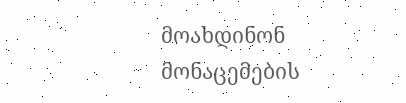მოახდინონ მონაცემების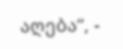აღება“, -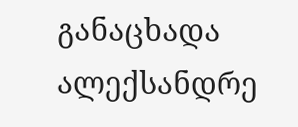განაცხადა ალექსანდრე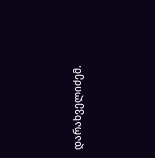დარახველიძემ.